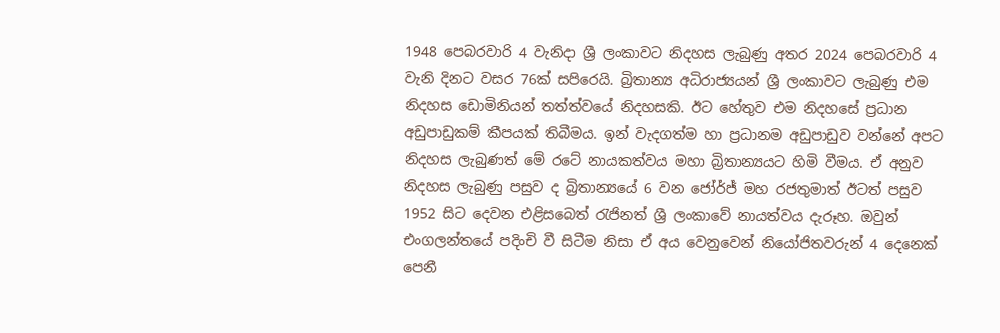1948 පෙබරවාරි 4 වැනිදා ශ්‍රී ලංකාවට නිදහස ලැබුණු අතර 2024 පෙබරවාරි 4 වැනි දිනට වසර 76ක් සපිරෙයි. බ්‍රිතාන්‍ය අධිරාජ්‍යයන් ශ්‍රී ලංකාවට ලැබුණු එම නිදහස ඩොමිනියන් තත්ත්වයේ නිදහසකි. ඊට හේතුව එම නිදහසේ ප්‍රධාන අඩුපාඩුකම් කීපයක් තිබීමය. ඉන් වැදගත්ම හා ප්‍රධානම අඩුපාඩුව වන්නේ අපට නිදහස ලැබුණත් මේ රටේ නායකත්වය මහා බ්‍රිතාන්‍යයට හිමි වීමය. ඒ අනුව නිදහස ලැබුණු පසුව ද බ්‍රිතාන්‍යයේ 6 වන ජෝර්ජ් මහ රජතුමාත් ඊටත් පසුව 1952 සිට දෙවන එළිසබෙත් රැජිනත් ශ්‍රී ලංකාවේ නායත්වය දැරූහ. ඔවුන් එංගලන්තයේ පදිංචි වී සිටීම නිසා ඒ අය වෙනුවෙන් නියෝජිතවරුන් 4 දෙනෙක් පෙනී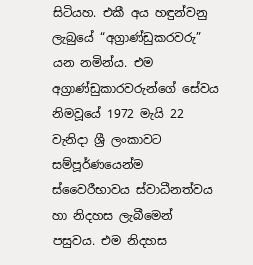සිටියහ. එකී අය හඳුන්වනු ලැබුයේ “අග්‍රාණ්ඩුකරවරු” යන නමින්ය. එම අග්‍රාණ්ඩුකාරවරුන්ගේ සේවය නිමවූයේ 1972 මැයි 22 වැනිදා ශ්‍රී ලංකාවට සම්පූර්ණයෙන්ම ස්වෛරීභාවය ස්වාධීනත්වය හා නිදහස ලැබීමෙන් පසුවය. එම නිදහස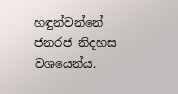හඳුන්වන්නේ ජනරජ නිදහස වශයෙන්ය.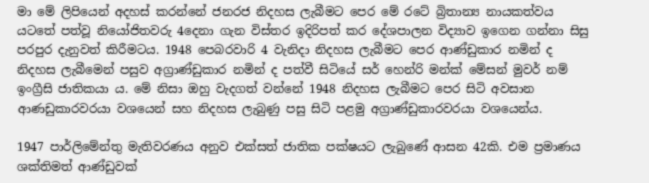මා මේ ලිපියෙන් අදහස් කරන්නේ ජනරජ නිදහස ලැබීමට පෙර මේ රටේ බ්‍රිතාන්‍ය නායකත්වය යටතේ පත්වූ නියෝජිතවරු 4දෙනා ගැන විස්තර ඉදිරිපත් කර දේශපාලන විද්‍යාව ඉගෙන ගන්නා සිසු පරපුර දැනුවත් කිරීමටය. 1948 පෙබරවාරි 4 වැනිදා නිදහස ලැබීමට පෙර ආණ්ඩුකාර නමින් ද නිදහස ලැබීමෙන් පසුව අග්‍රාණ්ඩුකාර නමින් ද පත්වී සිටියේ සර් හෙන්රි මන්ක් මේසන් මුවර් නම් ඉංග්‍රීසි ජාතිකයා ය. මේ නිසා ඔහු වැදගත් වන්නේ 1948 නිදහස ලැබීමට පෙර සිටි අවසාන ආණඩුකාරවරයා වශයෙන් සහ නිදහස ලැබුණු පසු සිටි පළමු අග්‍රාණ්ඩුකාරවරයා වශයෙන්ය.

1947 පාර්ලිමේන්තු මැතිවරණය අනුව එක්සත් ජාතික පක්ෂයට ලැබුණේ ආසන 42කි. එම ප්‍රමාණය ශක්තිමත් ආණ්ඩුවක්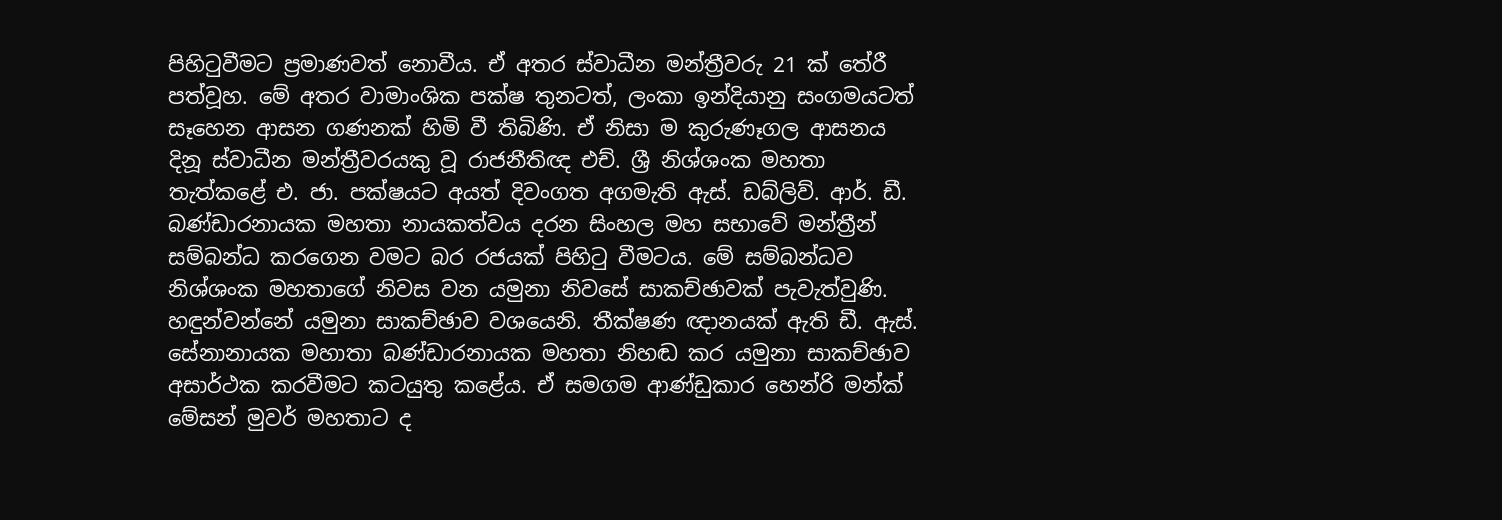පිහිටුවීමට ප්‍රමාණවත් නොවීය. ඒ අතර ස්වාධීන මන්ත්‍රීවරු 21 ක් තේරී පත්වූහ. මේ අතර වාමාංශික පක්ෂ තුනටත්, ලංකා ඉන්දියානු සංගමයටත් සෑහෙන ආසන ගණනක් හිමි වී තිබිණි. ඒ නිසා ම කුරුණෑගල ආසනය දිනූ ස්වාධීන මන්ත්‍රීවරයකු වූ රාජනීතිඥ එච්. ශ්‍රී නිශ්ශංක මහතා තැත්කළේ එ. ජා. පක්ෂයට අයත් දිවංගත අගමැති ඇස්. ඩබ්ලිව්. ආර්. ඩී. බණ්ඩාරනායක මහතා නායකත්වය දරන සිංහල මහ සභාවේ මන්ත්‍රීන් සම්බන්ධ කරගෙන වමට බර රජයක් පිහිටු වීමටය. මේ සම්බන්ධව නිශ්ශංක මහතාගේ නිවස වන යමුනා නිවසේ සාකච්ඡාවක් පැවැත්වුණි. හඳුන්වන්නේ යමුනා සාකච්ඡාව වශයෙනි. තීක්ෂණ ඥානයක් ඇති ඩී. ඇස්. සේනානායක මහාතා බණ්ඩාරනායක මහතා නිහඬ කර යමුනා සාකච්ඡාව අසාර්ථක කරවීමට කටයුතු කළේය. ඒ සමගම ආණ්ඩුකාර හෙන්රි මන්ක් මේසන් මුවර් මහතාට ද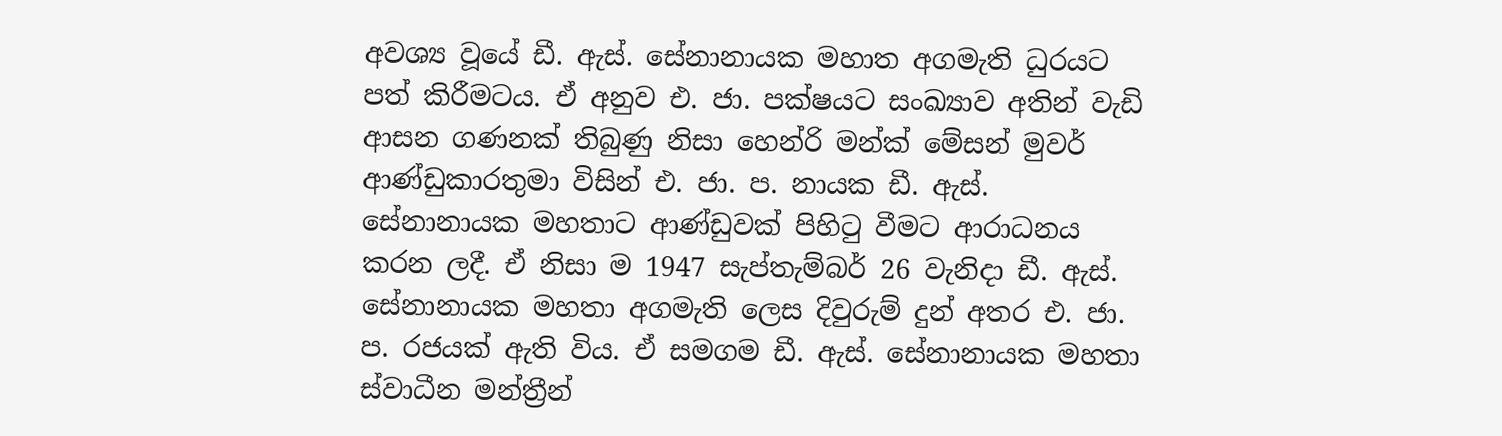අවශ්‍ය වූයේ ඩී. ඇස්. සේනානායක මහාත අගමැති ධුරයට පත් කිරීමටය. ඒ අනුව එ. ජා. පක්ෂයට සංඛ්‍යාව අතින් වැඩි ආසන ගණනක් තිබුණු නිසා හෙන්රි මන්ක් මේසන් මුවර් ආණ්ඩුකාරතුමා විසින් එ. ජා. ප. නායක ඩී. ඇස්. සේනානායක මහතාට ආණ්ඩුවක් පිහිටු වීමට ආරාධනය කරන ලදී. ඒ නිසා ම 1947 සැප්තැම්බර් 26 වැනිදා ඩී. ඇස්. සේනානායක මහතා අගමැති ලෙස දිවුරුම් දුන් අතර එ. ජා. ප. රජයක් ඇති විය. ඒ සමගම ඩී. ඇස්. සේනානායක මහතා ස්වාධීන මන්ත්‍රීන්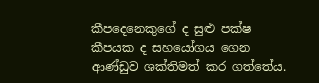කීපදෙනෙකුගේ ද සුළු පක්ෂ කීපයක ද සහයෝගය ගෙන ආණ්ඩුව ශක්තිමත් කර ගත්තේය.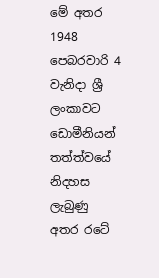මේ අතර 1948 පෙබරවාරි 4 වැනිදා ශ්‍රී ලංකාවට ඩොමීනියන් තත්ත්වයේ නිදහස ලැබුණු අතර රටේ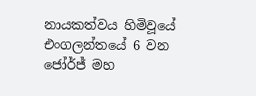නායකත්වය හිමිවූයේ එංගලන්තයේ 6 වන ජෝර්ජ් මහ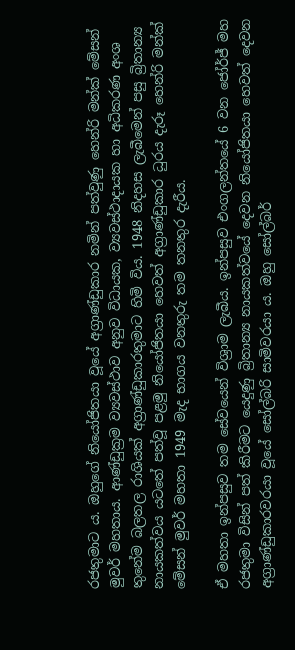රජතුමාට ය. ඔහුගේ නියෝජිතයා වූයේ අග්‍රාණ්ඩුකාර නමින් පත්වුණු හෙන්රි මන්ක් මේසන් මුවර් මහතාය. ආණ්ඩුක්‍රම ව්‍යවස්ථාව අනුව විධායක, ව්‍යවස්ථාදායක හා අධිකරණ අංශ තුනේම බලතල රාශියක් අග්‍රාණ්ඩුකාරතුමාට හිමි විය. 1948 නිදහස ලැබීමෙන් පසු බ්‍රිතාන්‍ය නායකත්වය යටතේ පත්වූ පළමු නියෝජිතයා හෙවත් අග්‍රාණ්ඩුකාර ධුරය දැරූ හෙන්රි මන්ක් මේසන් මුවර් මහතා 1949 මැද භාගය වනතුරු තම තනතුර දැරීය.

ඒ මහතා ඉන්පසුව තම සේවයෙන් විශ්‍රාම ලැබීය. ඉන්පසුව එංගලන්තයේ 6 වන ජෝර්ජ් මහ රජතුමා විසින් පත් කිරීමට යෙදුණු බ්‍රිතාන්‍ය නායකත්වයේ දෙවන නියෝජිතයා හෙවත් දෙවන අග්‍රාණ්ඩුකාරවරයා වූයේ සෝල්බරි සාමිවරයා ය. ඔහු සෝල්බර්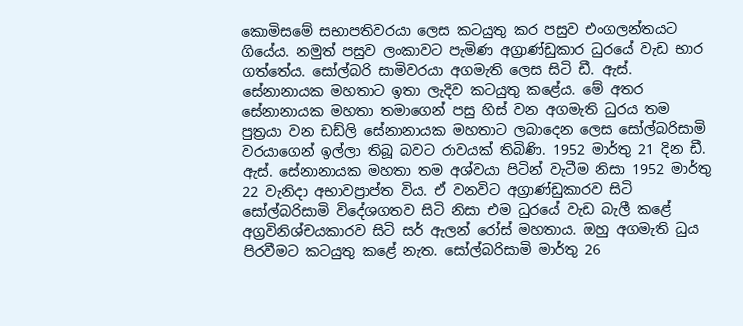කොමිසමේ සභාපතිවරයා ලෙස කටයුතු කර පසුව එංගලන්තයට ගියේය. නමුත් පසුව ලංකාවට පැමිණ අග්‍රාණ්ඩුකාර ධුරයේ වැඩ භාර ගත්තේය. සෝල්බරි සාමිවරයා අගමැති ලෙස සිටි ඩී. ඇස්. සේනානායක මහතාට ඉතා ලැදිව කටයුතු කළේය. මේ අතර සේනානායක මහතා තමාගෙන් පසු හිස් වන අගමැති ධුරය තම පුත්‍රයා වන ඩඩ්ලි සේනානායක මහතාට ලබාදෙන ලෙස සෝල්බරිසාමි වරයාගෙන් ඉල්ලා තිබූ බවට රාවයක් තිබිණි. 1952 මාර්තු 21 දින ඩී. ඇස්. සේනානායක මහතා තම අශ්වයා පිටින් වැටීම නිසා 1952 මාර්තු 22 වැනිදා අභාවප්‍රාප්ත විය. ඒ වනවිට අග්‍රාණ්ඩුකාරව සිටි සෝල්බරිසාමි විදේශගතව සිටි නිසා එම ධුරයේ වැඩ බැලී කළේ අග්‍රවිනිශ්චයකාරව සිටි සර් ඇලන් රෝස් මහතාය. ඔහු අගමැති ධුය පිරවීමට කටයුතු කළේ නැත. සෝල්බරිසාමි මාර්තු 26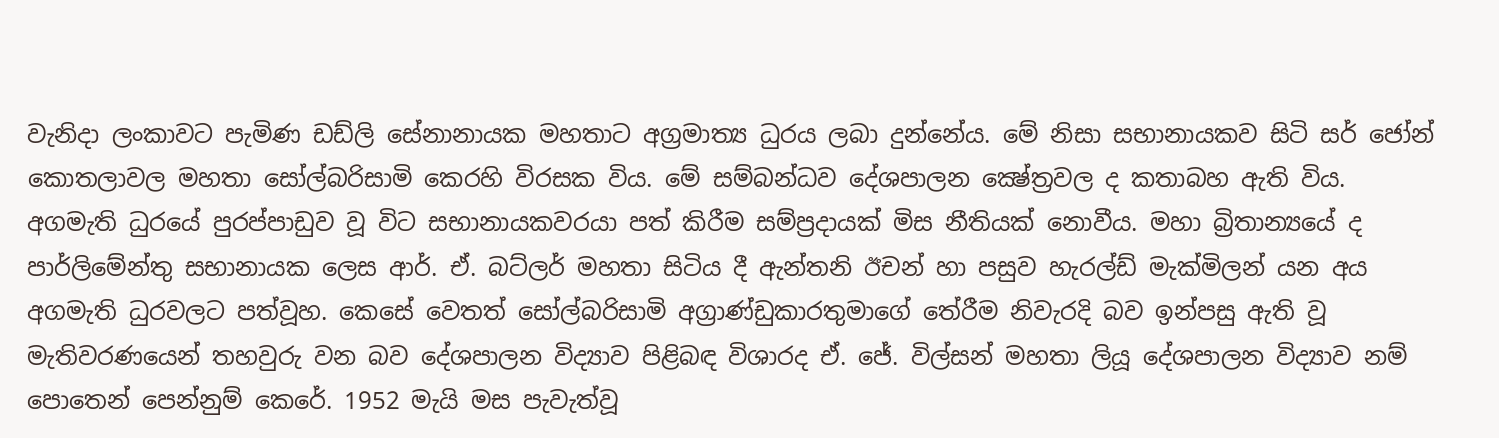වැනිදා ලංකාවට පැමිණ ඩඩ්ලි සේනානායක මහතාට අග්‍රමාත්‍ය ධුරය ලබා දුන්නේය. මේ නිසා සභානායකව සිටි සර් ජෝන් කොතලාවල මහතා සෝල්බරිසාමි කෙරහි විරසක විය. මේ සම්බන්ධව දේශපාලන ක්‍ෂේත්‍රවල ද කතාබහ ඇති විය. අගමැති ධුරයේ පුරප්පාඩුව වූ විට සභානායකවරයා පත් කිරීම සම්ප්‍රදායක් මිස නීතියක් නොවීය. මහා බ්‍රිතාන්‍යයේ ද පාර්ලිමේන්තු සභානායක ලෙස ආර්. ඒ. බට්ලර් මහතා සිටිය දී ඇන්තනි ඊචන් හා පසුව හැරල්ඩ් මැක්මිලන් යන අය අගමැති ධුරවලට පත්වූහ. කෙසේ වෙතත් සෝල්බරිසාමි අග්‍රාණ්ඩුකාරතුමාගේ තේරීම නිවැරදි බව ඉන්පසු ඇති වූ මැතිවරණයෙන් තහවුරු වන බව දේශපාලන විද්‍යාව පිළිබඳ විශාරද ඒ. ජේ. විල්සන් මහතා ලියූ දේශපාලන විද්‍යාව නම් පොතෙන් පෙන්නුම් කෙරේ. 1952 මැයි මස පැවැත්වූ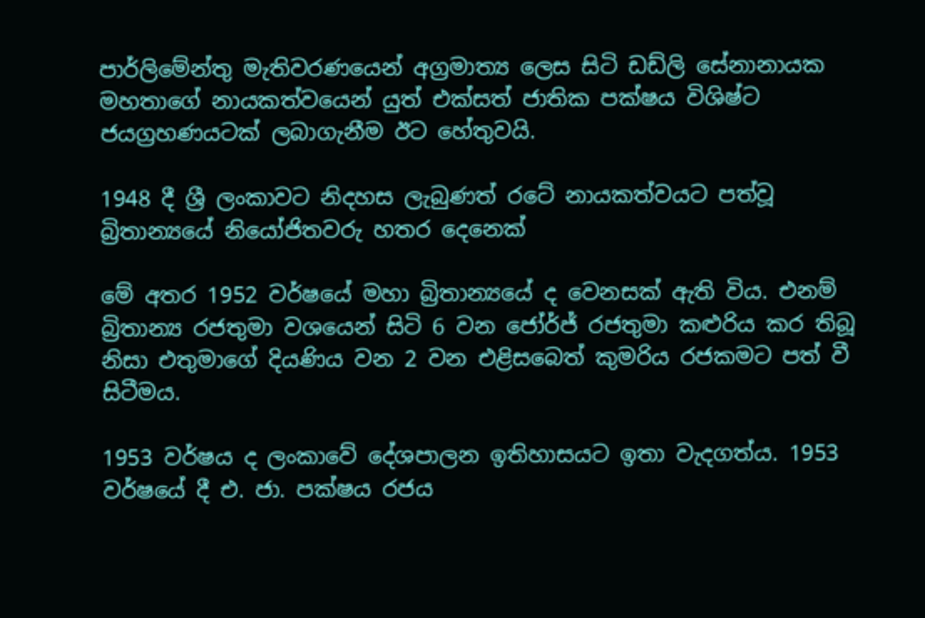පාර්ලිමේන්තු මැතිවරණයෙන් අග්‍රමාත්‍ය ලෙස සිටි ඩඩ්ලි සේනානායක මහතාගේ නායකත්වයෙන් යුත් එක්සත් ජාතික පක්ෂය විශිෂ්ට ජයග්‍රහණයටක් ලබාගැනීම ඊට හේතුවයි.

1948 දී ශ්‍රී ලංකාවට නිදහස ලැබුණත් රටේ නායකත්වයට පත්වූ බ්‍රිතාන්‍යයේ නියෝජිතවරු හතර දෙනෙක්

මේ අතර 1952 වර්ෂයේ මහා බ්‍රිතාන්‍යයේ ද වෙනසක් ඇති විය. එනම් බ්‍රිතාන්‍ය රජතුමා වශයෙන් සිටි 6 වන ජෝර්ජ් රජතුමා කළුරිය කර තිබූ නිසා එතුමාගේ දියණිය වන 2 වන එළිසබෙත් කුමරිය රජකමට පත් වී සිටීමය.

1953 වර්ෂය ද ලංකාවේ දේශපාලන ඉතිහාසයට ඉතා වැදගත්ය. 1953 වර්ෂයේ දී එ. ජා. පක්ෂය රජය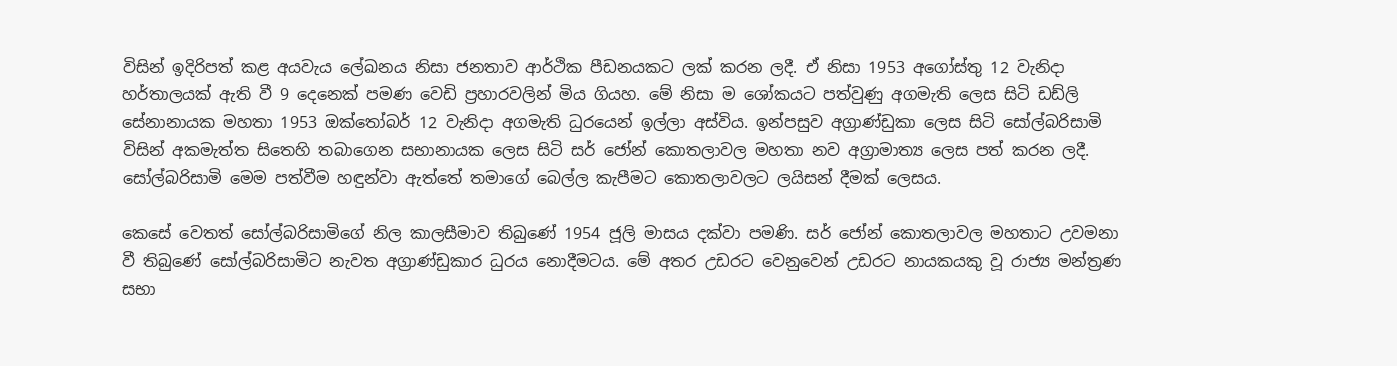විසින් ඉදිරිපත් කළ අයවැය ලේඛනය නිසා ජනතාව ආර්ථික පීඩනයකට ලක් කරන ලදී. ඒ නිසා 1953 අගෝස්තු 12 වැනිදා හර්තාලයක් ඇති වී 9 දෙනෙක් පමණ වෙඩි ප්‍රහාරවලින් මිය ගියහ. මේ නිසා ම ශෝකයට පත්වුණු අගමැති ලෙස සිටි ඩඩ්ලි සේනානායක මහතා 1953 ඔක්තෝබර් 12 වැනිදා අගමැති ධුරයෙන් ඉල්ලා අස්විය. ඉන්පසුව අග්‍රාණ්ඩුකා ලෙස සිටි සෝල්බරිසාමි විසින් අකමැත්ත සිතෙහි තබාගෙන සභානායක ලෙස සිටි සර් ජෝන් කොතලාවල මහතා නව අග්‍රාමාත්‍ය ලෙස පත් කරන ලදී. සෝල්බරිසාමි මෙම පත්වීම හඳුන්වා ඇත්තේ තමාගේ බෙල්ල කැපීමට කොතලාවලට ලයිසන් දීමක් ලෙසය.

කෙසේ වෙතත් සෝල්බරිසාමිගේ නිල කාලසීමාව තිබුණේ 1954 ජූලි මාසය දක්වා පමණි. සර් ජෝන් කොතලාවල මහතාට උවමනා වී තිබුණේ සෝල්බරිසාමිට නැවත අග්‍රාණ්ඩුකාර ධුරය නොදීමටය. මේ අතර උඩරට වෙනුවෙන් උඩරට නායකයකු වූ රාජ්‍ය මන්ත්‍රණ සභා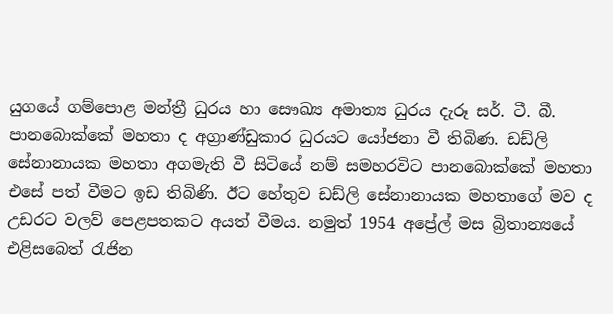යුගයේ ගම්පොළ මන්ත්‍රී ධුරය හා සෞඛ්‍ය අමාත්‍ය ධුරය දැරූ සර්. ටී. බී. පානබොක්කේ මහතා ද අග්‍රාණ්ඩුකාර ධුරයට යෝජනා වී තිබිණ. ඩඩ්ලි සේනානායක මහතා අගමැති වී සිටියේ නම් සමහරවිට පානබොක්කේ මහතා එසේ පත් වීමට ඉඩ තිබිණි. ඊට හේතුව ඩඩ්ලි සේනානායක මහතාගේ මව ද උඩරට වලව් පෙළපතකට අයත් වීමය. නමුත් 1954 අප්‍රේල් මස බ්‍රිතාන්‍යයේ එළිසබෙත් රැජින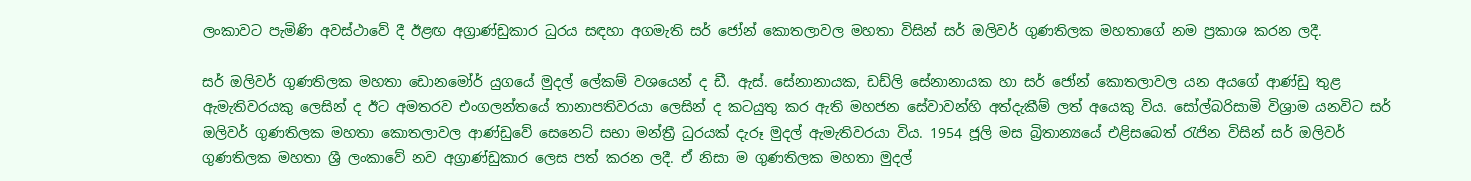ලංකාවට පැමිණි අවස්ථාවේ දී ඊළඟ අග්‍රාණ්ඩුකාර ධුරය සඳහා අගමැති සර් ජෝන් කොතලාවල මහතා විසින් සර් ඔලිවර් ගුණතිලක මහතාගේ නම ප්‍රකාශ කරන ලදී.

සර් ඔලිවර් ගුණතිලක මහතා ඩොනමෝර් යුගයේ මුදල් ලේකම් වශයෙන් ද ඩී. ඇස්. සේනානායක, ඩඩ්ලි සේනානායක හා සර් ජෝන් කොතලාවල යන අයගේ ආණ්ඩු තුළ ඇමැතිවරයකු ලෙසින් ද ඊට අමතරව එංගලන්තයේ තානාපතිවරයා ලෙසින් ද කටයුතු කර ඇති මහජන සේවාවන්හි අත්දැකීම් ලත් අයෙකු විය. සෝල්බරිසාමි විශ්‍රාම යනවිට සර් ඔලිවර් ගුණතිලක මහතා කොතලාවල ආණ්ඩුවේ සෙනෙට් සභා මන්ත්‍රී ධුරයක් දැරූ මුදල් ඇමැතිවරයා විය. 1954 ජූලි මස බ්‍රිතාන්‍යයේ එළිසබෙත් රැජින විසින් සර් ඔලිවර් ගුණතිලක මහතා ශ්‍රී ලංකාවේ නව අග්‍රාණ්ඩුකාර ලෙස පත් කරන ලදී. ඒ නිසා ම ගුණතිලක මහතා මුදල්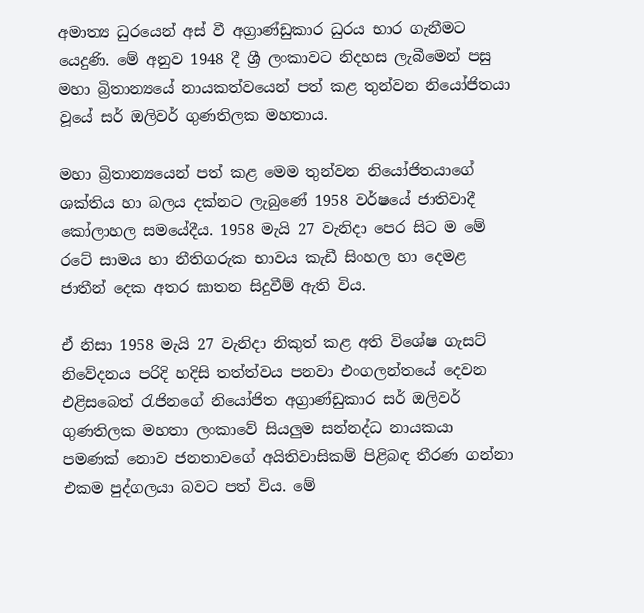අමාත්‍ය ධුරයෙන් අස් වී අග්‍රාණ්ඩුකාර ධුරය භාර ගැනීමට යෙදුණි. මේ අනුව 1948 දී ශ්‍රී ලංකාවට නිදහස ලැබීමෙන් පසු මහා බ්‍රිතාන්‍යයේ නායකත්වයෙන් පත් කළ තුන්වන නියෝජිතයා වූයේ සර් ඔලිවර් ගුණතිලක මහතාය.

මහා බ්‍රිතාන්‍යයෙන් පත් කළ මෙම තුන්වන නියෝජිතයාගේ ශක්තිය හා බලය දක්නට ලැබුණේ 1958 වර්ෂයේ ජාතිවාදී කෝලාහල සමයේදීය. 1958 මැයි 27 වැනිදා පෙර සිට ම මේ රටේ සාමය හා නීතිගරුක භාවය කැඩී සිංහල හා දෙමළ ජාතීන් දෙක අතර ඝාතන සිදුවීම් ඇති විය.

ඒ නිසා 1958 මැයි 27 වැනිදා නිකුත් කළ අති විශේෂ ගැසට් නිවේදනය පරිදි හදිසි තත්ත්වය පනවා එංගලන්තයේ දෙවන එළිසබෙත් රැජිනගේ නියෝජිත අග්‍රාණ්ඩුකාර සර් ඔලිවර් ගුණතිලක මහතා ලංකාවේ සියලුම සන්නද්ධ නායකයා පමණක් නොව ජනතාවගේ අයිතිවාසිකම් පිළිබඳ තීරණ ගන්නා එකම පුද්ගලයා බවට පත් විය. මේ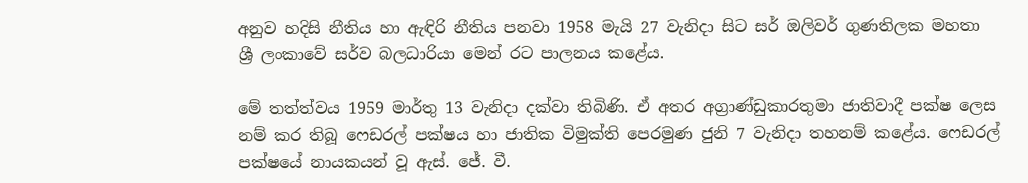අනුව හදිසි නීතිය හා ඇඳිරි නීතිය පනවා 1958 මැයි 27 වැනිදා සිට සර් ඔලිවර් ගුණතිලක මහතා ශ්‍රී ලංකාවේ සර්ව බලධාරියා මෙන් රට පාලනය කළේය.

මේ තත්ත්වය 1959 මාර්තු 13 වැනිදා දක්වා තිබිණි. ඒ අතර අග්‍රාණ්ඩුකාරතුමා ජාතිවාදී පක්ෂ ලෙස නම් කර තිබූ ෆෙඩරල් පක්ෂය හා ජාතික විමුක්ති පෙරමුණ ජුනි 7 වැනිදා තහනම් කළේය. ෆෙඩරල් පක්ෂයේ නායකයන් වූ ඇස්. ජේ. වී.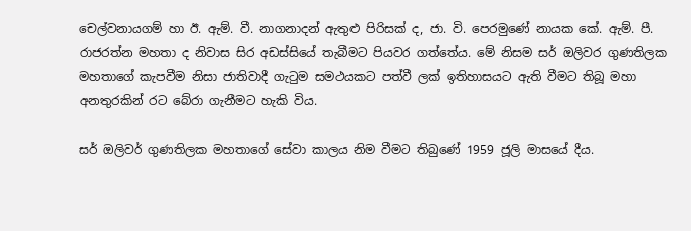චෙල්වනායගම් හා ඊ. ඇම්. වී. නාගනාදන් ඇතුළු පිරිසක් ද, ජා. වි. පෙරමුණේ නායක කේ. ඇම්. පී. රාජරත්න මහතා ද නිවාස සිර අඩස්සියේ තැබීමට පියවර ගත්තේය. මේ නිසම සර් ඔලිවර ගුණතිලක මහතාගේ කැපවීම නිසා ජාතිවාදී ගැටුම සමථයකට පත්වී ලක් ඉතිහාසයට ඇති වීමට තිබූ මහා අනතුරකින් රට බේරා ගැනීමට හැකි විය.

සර් ඔලිවර් ගුණතිලක මහතාගේ සේවා කාලය නිම වීමට තිබුණේ 1959 ජූලි මාසයේ දීය.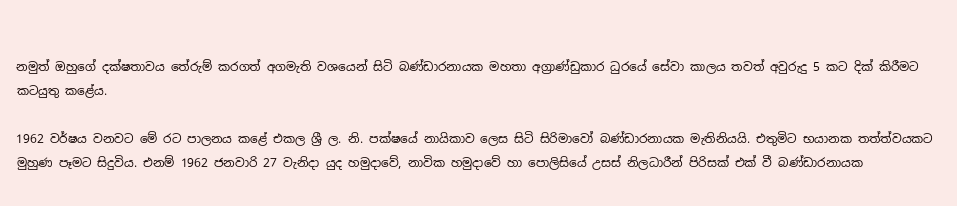නමුත් ඔහුගේ දක්ෂතාවය තේරුම් කරගත් අගමැති වශයෙන් සිටි බණ්ඩාරනායක මහතා අග්‍රාණ්ඩුකාර ධුරයේ සේවා කාලය තවත් අවුරුදු 5 කට දික් කිරීමට කටයුතු කළේය.

1962 වර්ෂය වනවට මේ රට පාලනය කළේ එකල ශ්‍රී ල. නි. පක්ෂයේ නායිකාව ලෙස සිටි සිරිමාවෝ බණ්ඩාරනායක මැතිනියයි. එතුමිට භයානක තත්ත්වයකට මුහුණ පෑමට සිදුවිය. එනම් 1962 ජනවාරි 27 වැනිදා යුද හමුදාවේ, නාවික හමුදාවේ හා පොලිසියේ උසස් නිලධාරීන් පිරිසක් එක් වී බණ්ඩාරනායක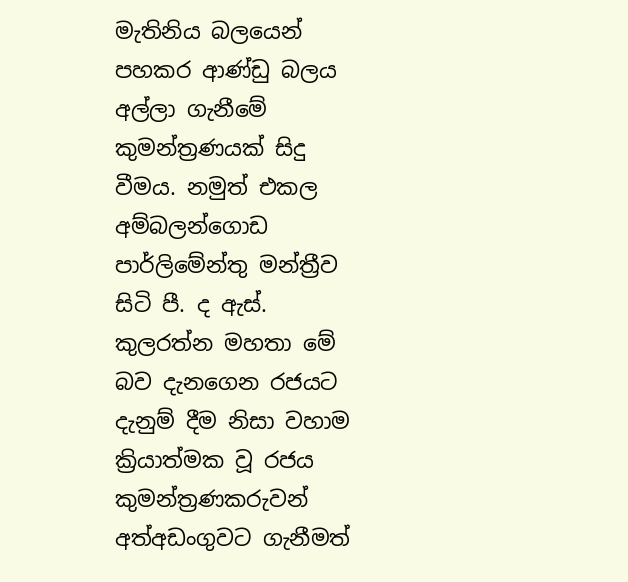මැතිනිය බලයෙන් පහකර ආණ්ඩු බලය අල්ලා ගැනීමේ කුමන්ත්‍රණයක් සිදු වීමය. නමුත් එකල අම්බලන්ගොඩ පාර්ලිමේන්තු මන්ත්‍රීව සිටි පී. ද ඇස්. කුලරත්න මහතා මේ බව දැනගෙන රජයට දැනුම් දීම නිසා වහාම ක්‍රියාත්මක වූ රජය කුමන්ත්‍රණකරුවන් අත්අඩංගුවට ගැනීමත්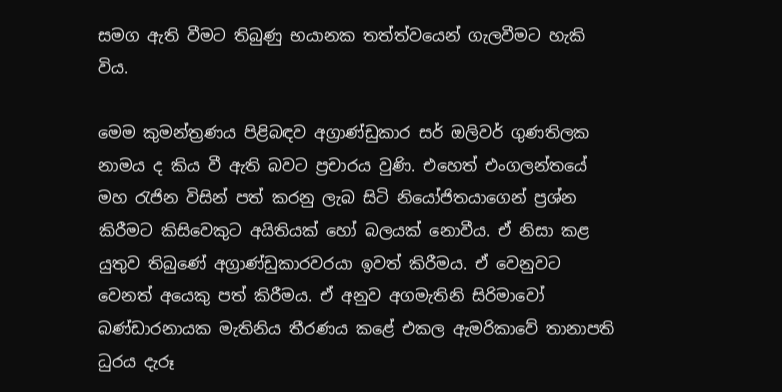සමග ඇති වීමට තිබුණු භයානක තත්ත්වයෙන් ගැලවීමට හැකි විය.

මෙම කුමන්ත්‍රණය පිළිබඳව අග්‍රාණ්ඩුකාර සර් ඔලිවර් ගුණතිලක නාමය ද කිය වී ඇති බවට ප්‍රචාරය වුණි. එහෙත් එංගලන්තයේ මහ රැජින විසින් පත් කරනු ලැබ සිටි නියෝජිතයාගෙන් ප්‍රශ්න කිරීමට කිසිවෙකුට අයිතියක් හෝ බලයක් නොවීය. ඒ නිසා කළ යුතුව තිබුණේ අග්‍රාණ්ඩුකාරවරයා ඉවත් කිරීමය. ඒ වෙනුවට වෙනත් අයෙකු පත් කිරීමය. ඒ අනුව අගමැතිනි සිරිමාවෝ බණ්ඩාරනායක මැතිනිය තීරණය කළේ එකල ඇමරිකාවේ තානාපති ධුරය දැරූ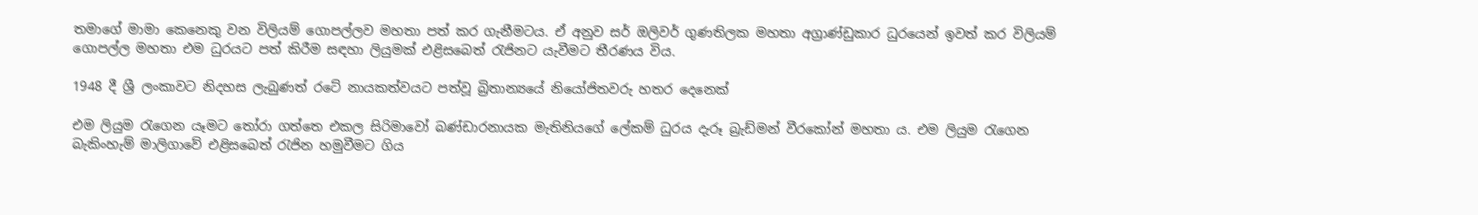තමාගේ මාමා කෙනෙකු වන විලියම් ගොපල්ලව මහතා පත් කර ගැනීමටය. ඒ අනුව සර් ඔලිවර් ගුණතිලක මහතා අග්‍රාණ්ඩුකාර ධුරයෙන් ඉවත් කර විලියම් ගොපල්ල මහතා එම ධුරයට පත් කිරීම සඳහා ලියුමක් එළිසබෙත් රැජිනට යැවීමට තීරණය විය.

1948 දී ශ්‍රී ලංකාවට නිදහස ලැබුණත් රටේ නායකත්වයට පත්වූ බ්‍රිතාන්‍යයේ නියෝජිතවරු හතර දෙනෙක්

එම ලියුම රැගෙන යෑමට තෝරා ගත්තෙ එකල සිරිමාවෝ බණ්ඩාරනායක මැතිනියගේ ලේකම් ධුරය දැරූ බ්‍රැඩ්මන් වීරකෝන් මහතා ය. එම ලියුම රැගෙන බැකිංහැම් මාලිගාවේ එළිසබෙත් රැජින හමුවීමට ගිය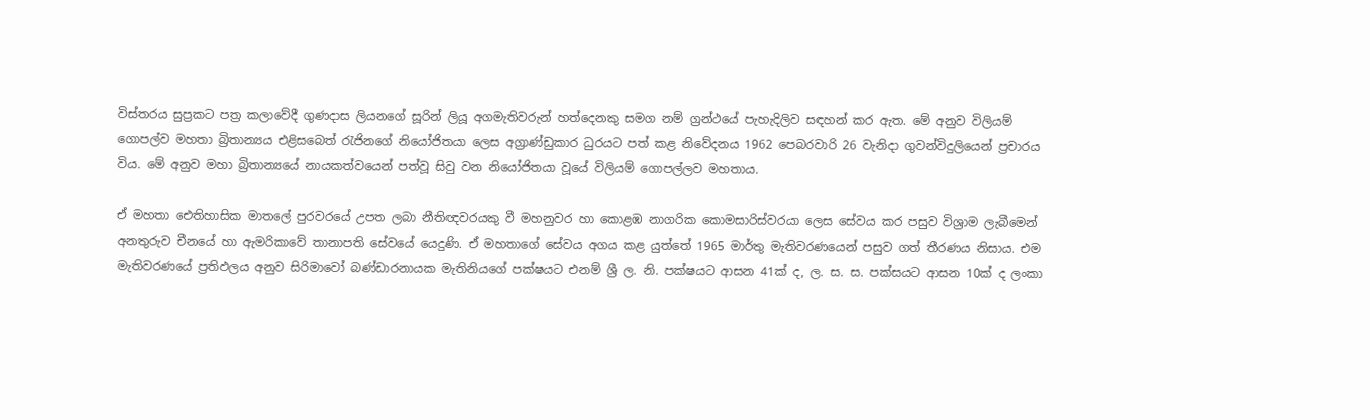විස්තරය සුප්‍රකට පත්‍ර කලාවේදී ගුණදාස ලියනගේ සූරින් ලියූ අගමැතිවරුන් හත්දෙනකු සමග නම් ග්‍රන්ථයේ පැහැදිලිව සඳහන් කර ඇත. මේ අනුව විලියම් ගොපල්ව මහතා බ්‍රිතාන්‍යය එළිසබෙත් රැජිනගේ නියෝජිතයා ලෙස අග්‍රාණ්ඩුකාර ධුරයට පත් කළ නිවේදනය 1962 පෙබරවාරි 26 වැනිදා ගුවන්විදුලියෙන් ප්‍රචාරය විය. මේ අනුව මහා බ්‍රිතාන්‍යයේ නායකත්වයෙන් පත්වූ සිවු වන නියෝජිතයා වූයේ විලියම් ගොපල්ලව මහතාය.

ඒ මහතා ඓතිහාසික මාතලේ පුරවරයේ උපත ලබා නීතිඥවරයකු වී මහනුවර හා කොළඹ නාගරික කොමසාරිස්වරයා ලෙස සේවය කර පසුව විශ්‍රාම ලැබීමෙන් අනතුරුව චීනයේ හා ඇමරිකාවේ තානාපති සේවයේ යෙදුණි. ඒ මහතාගේ සේවය අගය කළ යුත්තේ 1965 මාර්තු මැතිවරණයෙන් පසුව ගත් තීරණය නිසාය. එම මැතිවරණයේ ප්‍රතිඵලය අනුව සිරිමාවෝ බණ්ඩාරනායක මැතිනියගේ පක්ෂයට එනම් ශ්‍රී ල. නි. පක්ෂයට ආසන 41ක් ද, ල. ස. ස. පක්සයට ආසන 10ක් ද ලංකා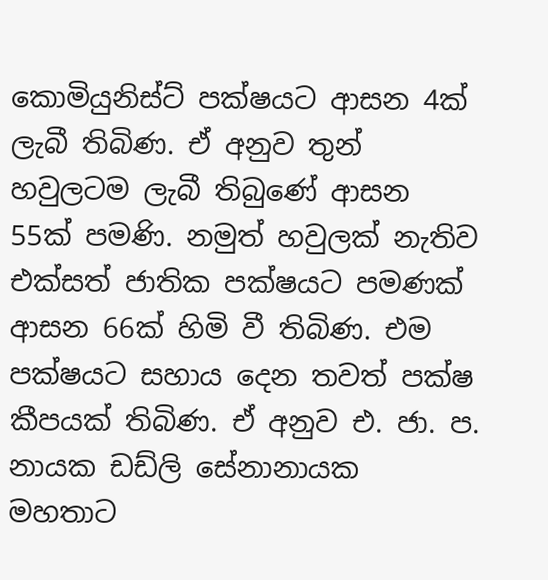කොමියුනිස්ට් පක්ෂයට ආසන 4ක් ලැබී තිබිණ. ඒ අනුව තුන් හවුලටම ලැබී තිබුණේ ආසන 55ක් පමණි. නමුත් හවුලක් නැතිව එක්සත් ජාතික පක්ෂයට පමණක් ආසන 66ක් හිමි වී තිබිණ. එම පක්ෂයට සහාය දෙන තවත් පක්ෂ කීපයක් තිබිණ. ඒ අනුව එ. ජා. ප. නායක ඩඩ්ලි සේනානායක මහතාට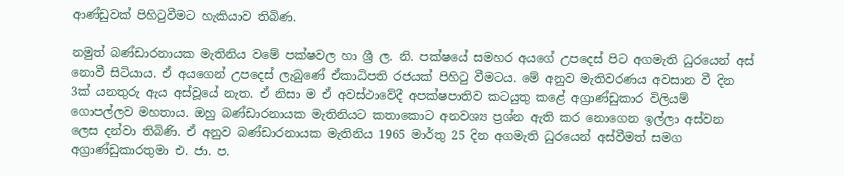ආණ්ඩුවක් පිහිටුවීමට හැකියාව තිබිණ.

නමුත් බණ්ඩාරනායක මැතිනිය වමේ පක්ෂවල හා ශ්‍රී ල. නි. පක්ෂයේ සමහර අයගේ උපදෙස් පිට අගමැති ධුරයෙන් අස් නොවී සිටියාය. ඒ අයගෙන් උපදෙස් ලැබුණේ ඒකාධිපති රජයක් පිහිටු වීමටය. මේ අනුව මැතිවරණය අවසාන වී දින 3ක් යනතුරු ඇය අස්වූයේ නැත. ඒ නිසා ම ඒ අවස්ථාවේදී අපක්ෂපාතිව කටයුතු කළේ අග්‍රාණ්ඩුකාර විලියම් ගොපල්ලව මහතාය. ඔහු බණ්ඩාරනායක මැතිනියට කතාකොට අනවශ්‍ය ප්‍රශ්න ඇති කර නොගෙන ඉල්ලා අස්වන ලෙස දන්වා තිබිණි. ඒ අනුව බණ්ඩාරනායක මැතිනිය 1965 මාර්තු 25 දින අගමැති ධුරයෙන් අස්වීමත් සමග අග්‍රාණ්ඩුකාරතුමා එ. ජා. ප.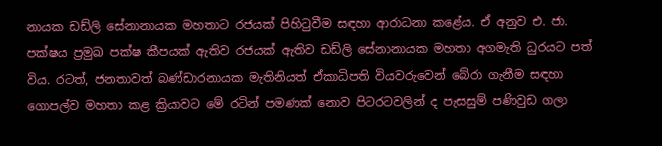නායක ඩඩ්ලි සේනානායක මහතාට රජයක් පිහිටුවීම සඳහා ආරාධනා කළේය. ඒ අනුව එ. ජා. පක්ෂය ප්‍රමුඛ පක්ෂ කීපයක් ඇතිව රජයක් ඇතිව ඩඩ්ලි සේනානායක මහතා අගමැති ධුරයට පත් විය. රටත්, ජනතාවත් බණ්ඩාරනායක මැතිනියත් ඒකාධිපති වියවරුවෙන් බේරා ගැනීම සඳහා ගොපල්ව මහතා කළ ක්‍රියාවට මේ රටින් පමණක් නොව පිටරටවලින් ද පැසසුම් පණිවුඩ ගලා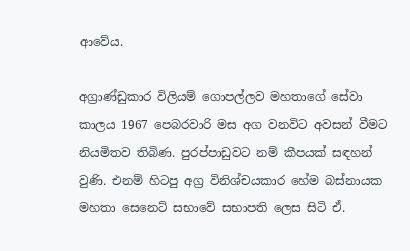ආවේය.

අග්‍රාණ්ඩුකාර විලියම් ගොපල්ලව මහතාගේ සේවා කාලය 1967 පෙබරවාරි මස අග වනවිට අවසන් වීමට නියමිතව තිබිණ. පුරප්පාඩුවට නම් කීපයක් සඳහන් වුණි. එනම් හිටපු අග්‍ර විනිශ්චයකාර හේම බස්නායක මහතා සෙනෙට් සභාවේ සභාපති ලෙස සිටි ඒ.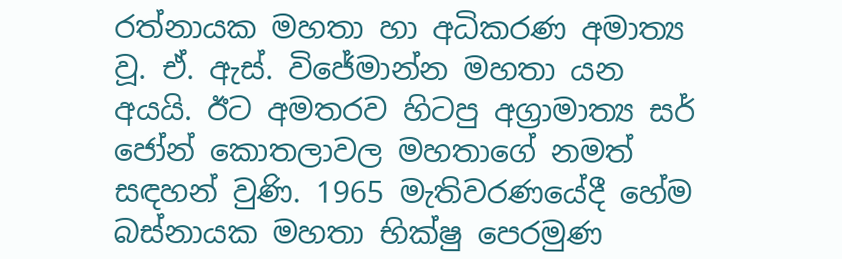රත්නායක මහතා හා අධිකරණ අමාත්‍ය වූ. ඒ. ඇස්. විජේමාන්න මහතා යන අයයි. ඊට අමතරව හිටපු අග්‍රාමාත්‍ය සර් ජෝන් කොතලාවල මහතාගේ නමත් සඳහන් වුණි. 1965 මැතිවරණයේදී හේම බස්නායක මහතා භික්ෂු පෙරමුණ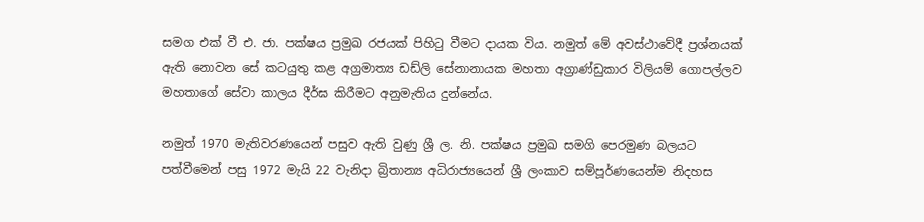සමග එක් වී එ. ජා. පක්ෂය ප්‍රමුඛ රජයක් පිහිටු වීමට දායක විය. නමුත් මේ අවස්ථාවේදී ප්‍රශ්නයක් ඇති නොවන සේ කටයුතු කළ අග්‍රමාත්‍ය ඩඩ්ලි සේනානායක මහතා අග්‍රාණ්ඩුකාර විලියම් ගොපල්ලව මහතාගේ සේවා කාලය දීර්ඝ කිරීමට අනුමැතිය දුන්නේය.

නමුත් 1970 මැතිවරණයෙන් පසුව ඇති වුණු ශ්‍රී ල. නි. පක්ෂය ප්‍රමුඛ සමගි පෙරමුණ බලයට පත්වීමෙන් පසු 1972 මැයි 22 වැනිදා බ්‍රිතාන්‍ය අධිරාජ්‍යයෙන් ශ්‍රී ලංකාව සම්පූර්ණයෙන්ම නිදහස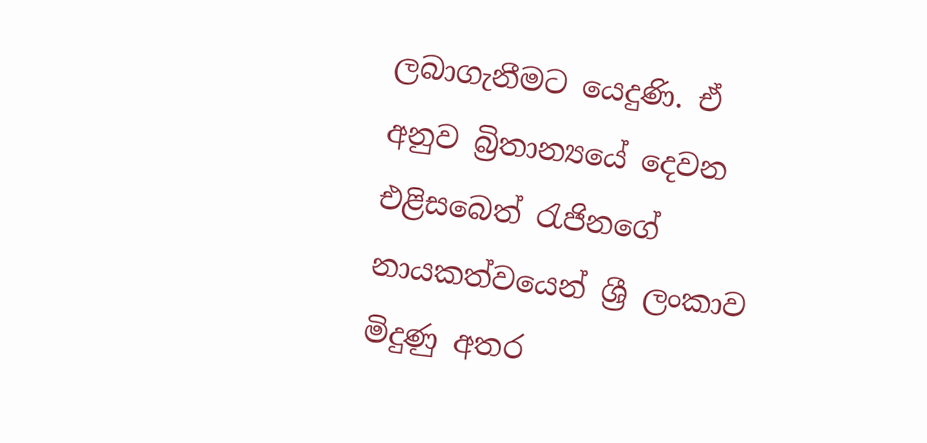ලබාගැනීමට යෙදුණි. ඒ අනුව බ්‍රිතාන්‍යයේ දෙවන එළිසබෙත් රැජිනගේ නායකත්වයෙන් ශ්‍රී ලංකාව මිදුණු අතර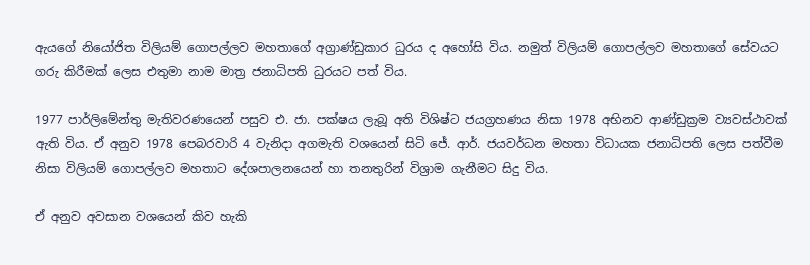ඇයගේ නියෝජිත විලියම් ගොපල්ලව මහතාගේ අග්‍රාණ්ඩුකාර ධුරය ද අහෝසි විය. නමුත් විලියම් ගොපල්ලව මහතාගේ සේවයට ගරු කිරීමක් ලෙස එතුමා නාම මාත්‍ර ජනාධිපති ධුරයට පත් විය.

1977 පාර්ලිමේන්තු මැතිවරණයෙන් පසුව එ. ජා. පක්ෂය ලැබූ අති විශිෂ්ට ජයග්‍රහණය නිසා 1978 අභිනව ආණ්ඩුක්‍රම ව්‍යවස්ථාවක් ඇති විය. ඒ අනුව 1978 පෙබරවාරි 4 වැනිදා අගමැති වශයෙන් සිටි ජේ. ආර්. ජයවර්ධන මහතා විධායක ජනාධිපති ලෙස පත්වීම නිසා විලියම් ගොපල්ලව මහතාට දේශපාලනයෙන් හා තනතුරින් විශ්‍රාම ගැනීමට සිදු විය.

ඒ අනුව අවසාන වශයෙන් කිව හැකි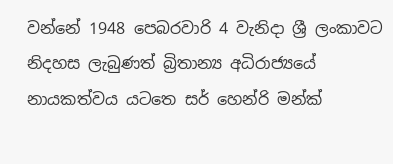වන්නේ 1948 පෙබරවාරි 4 වැනිදා ශ්‍රී ලංකාවට නිදහස ලැබුණත් බ්‍රිතාන්‍ය අධිරාජ්‍යයේ නායකත්වය යටතෙ සර් හෙන්රි මන්ක්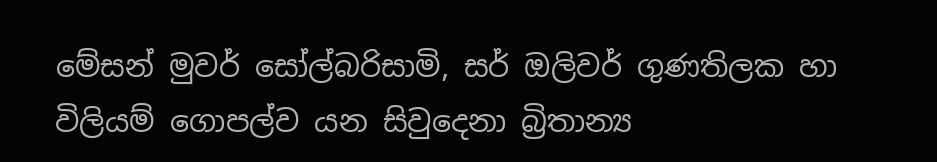මේසන් මුවර් සෝල්බරිසාමි, සර් ඔලිවර් ගුණතිලක හා විලියම් ගොපල්ව යන සිවුදෙනා බ්‍රිතාන්‍ය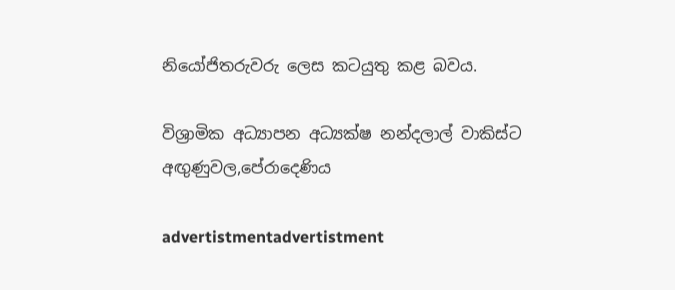නියෝජිතරුවරු ලෙස කටයුතු කළ බවය.

විශ්‍රාමික අධ්‍යාපන අධ්‍යක්ෂ නන්දලාල් වාකිස්ට
අඟුණුවල,පේරාදෙණිය

advertistmentadvertistment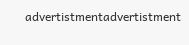advertistmentadvertistment